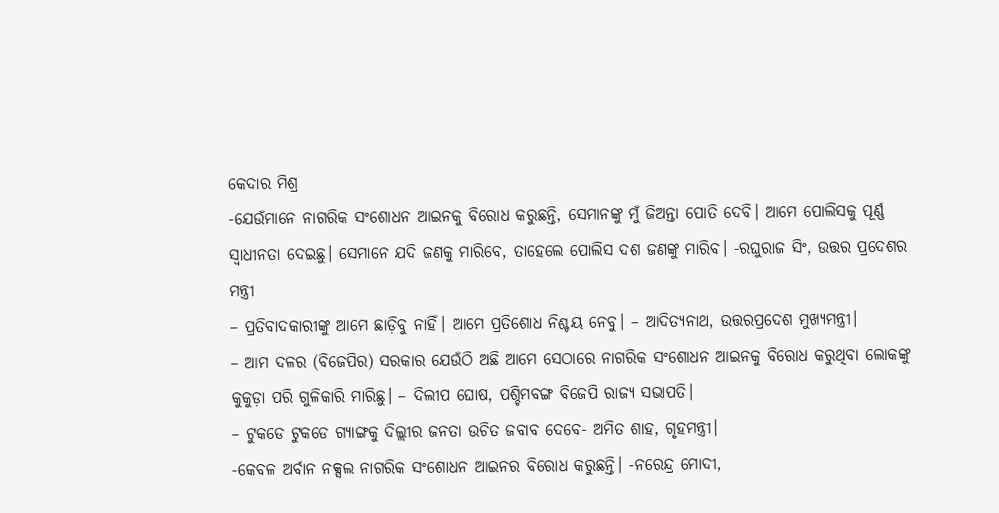କେଦାର ମିଶ୍ର
-ଯେଉଁମାନେ ନାଗରିକ ସଂଶୋଧନ ଆଇନକୁ ବିରୋଧ କରୁଛନ୍ତି, ସେମାନଙ୍କୁ ମୁଁ ଜିଅନ୍ତା ପୋତି ଦେବି। ଆମେ ପୋଲିସକୁ ପୂର୍ଣ୍ଣ ସ୍ଵାଧୀନତା ଦେଇଛୁ। ସେମାନେ ଯଦି ଜଣକୁ ମାରିବେ, ତାହେଲେ ପୋଲିସ ଦଶ ଜଣଙ୍କୁ ମାରିବ। -ରଘୁରାଜ ସିଂ, ଉତ୍ତର ପ୍ରଦେଶର ମନ୍ତ୍ରୀ
– ପ୍ରତିବାଦକାରୀଙ୍କୁ ଆମେ ଛାଡ଼ିବୁ ନାହିଁ। ଆମେ ପ୍ରତିଶୋଧ ନିଶ୍ଚୟ ନେବୁ। – ଆଦିତ୍ୟନାଥ, ଉତ୍ତରପ୍ରଦେଶ ମୁଖ୍ୟମନ୍ତ୍ରୀ।
– ଆମ ଦଳର (ବିଜେପିର) ସରକାର ଯେଉଁଠି ଅଛି ଆମେ ସେଠାରେ ନାଗରିକ ସଂଶୋଧନ ଆଇନକୁ ବିରୋଧ କରୁଥିବା ଲୋକଙ୍କୁ କୁକୁଡ଼ା ପରି ଗୁଳିକାରି ମାରିଛୁ। – ଦିଲୀପ ଘୋଷ, ପଶ୍ଚିମବଙ୍ଗ ବିଜେପି ରାଜ୍ୟ ସଭାପତି।
– ଟୁକଡେ ଟୁକଡେ ଗ୍ୟାଙ୍ଗକୁ ଦିଲ୍ଲୀର ଜନତା ଉଚିତ ଜବାବ ଦେବେ- ଅମିତ ଶାହ, ଗୃହମନ୍ତ୍ରୀ।
-କେବଳ ଅର୍ବାନ ନକ୍ସଲ ନାଗରିକ ସଂଶୋଧନ ଆଇନର ବିରୋଧ କରୁଛନ୍ତି। -ନରେନ୍ଦ୍ର ମୋଦୀ,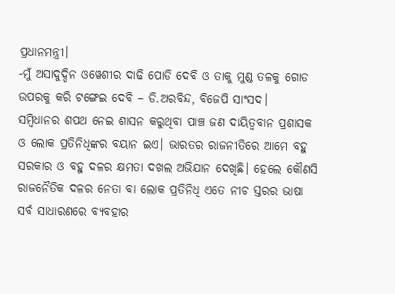ପ୍ରଧାନମନ୍ତ୍ରୀ।
-ମୁଁ ଅସାଦୁଦ୍ଦିନ ଓୱେଶୀର ଦାଢି ପୋଡି ଦେବି ଓ ତାକୁ ମୁଣ୍ଡ ତଳକୁ ଗୋଡ ଉପରକୁ କରି ଟଙ୍ଗେଇ ଦେବି – ଡି.ଅରବିନ୍ଦ, ବିଜେପି ସାଂସଦ।
ସମ୍ବିଧାନର ଶପଥ ନେଇ ଶାସନ କରୁଥିବା ପାଞ୍ଚ ଜଣ ଦାୟିତ୍ଵବାନ ପ୍ରଶାସକ ଓ ଲୋକ ପ୍ରତିନିଧିଙ୍କର ବୟାନ ଇଏ। ଭାରତର ରାଜନୀତିରେ ଆମେ ବହୁ ସରକାର ଓ ବହୁ ଦଳର କ୍ଷମତା ଦଖଲ ଅଭିଯାନ ଦେଖିଛି। ହେଲେ କୌଣସି ରାଜନୈତିକ ଦଳର ନେତା ବା ଲୋକ ପ୍ରତିନିଧି ଏତେ ନୀଚ ସ୍ତରର ଭାଷା ସର୍ବ ସାଧାରଣରେ ବ୍ୟବହାର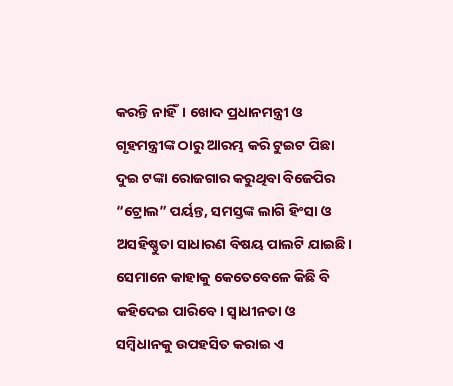କରନ୍ତି ନାହିଁ। ଖୋଦ ପ୍ରଧାନମନ୍ତ୍ରୀ ଓ ଗୃହମନ୍ତ୍ରୀଙ୍କ ଠାରୁ ଆରମ୍ଭ କରି ଟୁଇଟ ପିଛା ଦୁଇ ଟଙ୍କା ରୋଜଗାର କରୁଥିବା ବିଜେପିର “ଟ୍ରୋଲ” ପର୍ୟନ୍ତ, ସମସ୍ତଙ୍କ ଲାଗି ହିଂସା ଓ ଅସହିଷ୍ଣୁତା ସାଧାରଣ ବିଷୟ ପାଲଟି ଯାଇଛି। ସେମାନେ କାହାକୁ କେତେବେଳେ କିଛି ବି କହିଦେଇ ପାରିବେ। ସ୍ଵାଧୀନତା ଓ ସମ୍ବିଧାନକୁ ଉପହସିତ କରାଇ ଏ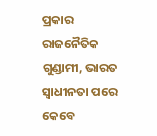ପ୍ରକାର ରାଜନୈତିକ ଗୁଣ୍ଡାମୀ, ଭାରତ ସ୍ଵାଧୀନତା ପରେ କେବେ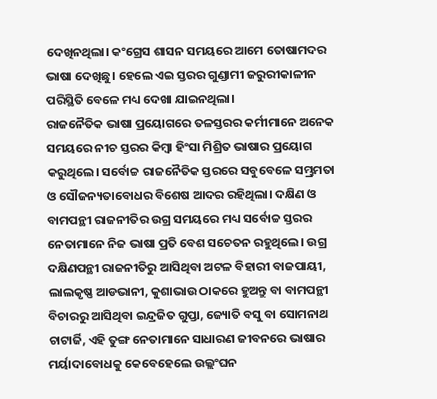ଦେଖିନଥିଲା। କଂଗ୍ରେସ ଶାସନ ସମୟରେ ଆମେ ତୋଷାମଦର ଭାଷା ଦେଖିଛୁ। ହେଲେ ଏଇ ସ୍ତରର ଗୁଣ୍ଡାମୀ ଜରୁରୀକାଳୀନ ପରିସ୍ଥିତି ବେଳେ ମଧ୍ୟ ଦେଖା ଯାଇନଥିଲା।
ରାଜନୈତିକ ଭାଷା ପ୍ରୟୋଗରେ ତଳସ୍ତରର କର୍ମୀମାନେ ଅନେକ ସମୟରେ ନୀଚ ସ୍ତରର କିମ୍ବା ହିଂସା ମିଶ୍ରିତ ଭାଷାର ପ୍ରୟୋଗ କରୁଥିଲେ। ସର୍ବୋଚ୍ଚ ରାଜନୈତିକ ସ୍ତରରେ ସବୁବେଳେ ସମ୍ଭ୍ରମତା ଓ ସୌଜନ୍ୟତାବୋଧର ବିଶେଷ ଆଦର ରହିଥିଲା। ଦକ୍ଷିଣ ଓ ବାମପନ୍ଥୀ ରାଜନୀତିର ଉଗ୍ର ସମୟରେ ମଧ୍ୟ ସର୍ବୋଚ୍ଚ ସ୍ତରର ନେତାମାନେ ନିଜ ଭାଷା ପ୍ରତି ବେଶ ସଚେତନ ରହୁଥିଲେ। ଉଗ୍ର ଦକ୍ଷିଣପନ୍ଥୀ ରାଜନୀତିରୁ ଆସିଥିବା ଅଟଳ ବିହାରୀ ବାଜପାୟୀ, ଲାଲକୃଷ୍ଣ ଆଡଭାନୀ, କୁଶାଭାଉ ଠାକରେ ହୁଅନ୍ତୁ ବା ବାମପନ୍ଥୀ ବିଚାରରୁ ଆସିଥିବା ଇନ୍ଦ୍ରଜିତ ଗୁପ୍ତା, ଜ୍ୟୋତି ବସୁ ବା ସୋମନାଥ ଚାଟାର୍ଜି, ଏହି ତୁଙ୍ଗ ନେତାମାନେ ସାଧାରଣ ଜୀବନରେ ଭାଷାର ମର୍ୟାଦାବୋଧକୁ କେବେହେଲେ ଉଲ୍ଲଂଘନ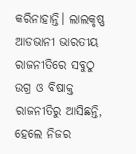କରିନାହାନ୍ତି। ଲାଲକୃଷ୍ଣ ଆଡଭାନୀ ଭାରତୀୟ ରାଜନୀତିରେ ସବୁଠୁ ଉଗ୍ର ଓ ବିଷାକ୍ତ ରାଜନୀତିରୁ ଆସିଛନ୍ତି, ହେଲେ ନିଜର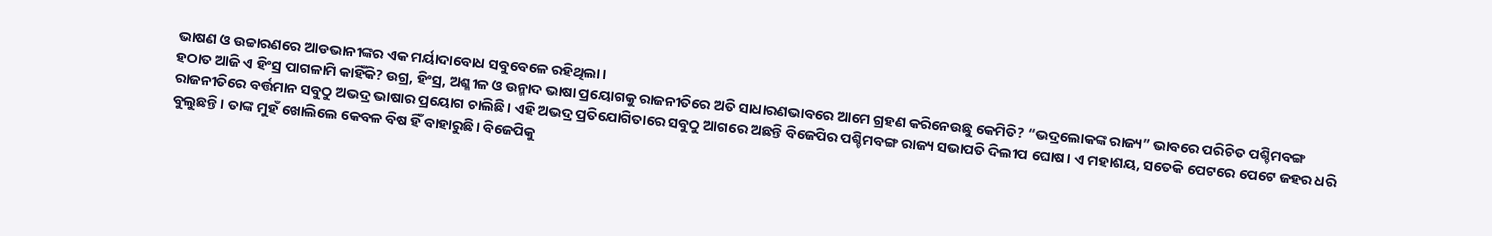ଭାଷଣ ଓ ଉଚ୍ଚାରଣରେ ଆଡଭାନୀଙ୍କର ଏକ ମର୍ୟାଦାବୋଧ ସବୁବେଳେ ରହିଥିଲା।
ହଠାତ ଆଜି ଏ ହିଂସ୍ର ପାଗଳାମି କାହିଁକି? ଉଗ୍ର, ହିଂସ୍ର, ଅଶ୍ଳୀଳ ଓ ଉନ୍ମାଦ ଭାଷା ପ୍ରୟୋଗକୁ ରାଜନୀତିରେ ଅତି ସାଧାରଣଭାବରେ ଆମେ ଗ୍ରହଣ କରିନେଉଛୁ କେମିତି? “ଭଦ୍ରଲୋକଙ୍କ ରାଜ୍ୟ” ଭାବରେ ପରିଚିତ ପଶ୍ଚିମବଙ୍ଗ ରାଜନୀତିରେ ବର୍ତ୍ତମାନ ସବୁଠୁ ଅଭଦ୍ର ଭାଷାର ପ୍ରୟୋଗ ଚାଲିଛି। ଏହି ଅଭଦ୍ର ପ୍ରତିଯୋଗିତାରେ ସବୁଠୁ ଆଗରେ ଅଛନ୍ତି ବିଜେପିର ପଶ୍ଚିମବଙ୍ଗ ରାଜ୍ୟ ସଭାପତି ଦିଲୀପ ଘୋଷ। ଏ ମହାଶୟ, ସତେକି ପେଟରେ ପେଟେ ଜହର ଧରି ବୁଲୁଛନ୍ତି। ତାଙ୍କ ମୁହଁ ଖୋଲିଲେ କେବଳ ବିଷ ହିଁ ବାହାରୁଛି। ବିଜେପିକୁ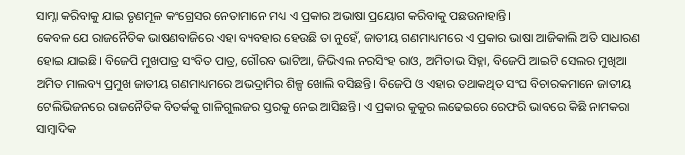ସାମ୍ନା କରିବାକୁ ଯାଇ ତୃଣମୂଳ କଂଗ୍ରେସର ନେତାମାନେ ମଧ୍ୟ ଏ ପ୍ରକାର ଅଭାଷା ପ୍ରୟୋଗ କରିବାକୁ ପଛଉନାହାନ୍ତି।
କେବଳ ଯେ ରାଜନୈତିକ ଭାଷଣବାଜିରେ ଏହା ବ୍ୟବହାର ହେଉଛି ତା ନୁହେଁ, ଜାତୀୟ ଗଣମାଧ୍ୟମରେ ଏ ପ୍ରକାର ଭାଷା ଆଜିକାଲି ଅତି ସାଧାରଣ ହୋଇ ଯାଇଛି। ବିଜେପି ମୁଖପାତ୍ର ସଂବିତ ପାତ୍ର, ଗୌରବ ଭାଟିଆ, ଜିଭିଏଲ ନରସିଂହ ରାଓ, ଅମିତାଭ ସିହ୍ନା, ବିଜେପି ଆଇଟି ସେଲର ମୁଖିଆ ଅମିତ ମାଲବ୍ୟ ପ୍ରମୁଖ ଜାତୀୟ ଗଣମାଧ୍ୟମରେ ଅଭଦ୍ରାମିର ଶିଳ୍ପ ଖୋଲି ବସିଛନ୍ତି। ବିଜେପି ଓ ଏହାର ତଥାକଥିତ ସଂଘ ବିଚାରକମାନେ ଜାତୀୟ ଟେଲିଭିଜନରେ ରାଜନୈତିକ ବିତର୍କକୁ ଗାଳିଗୁଲଜର ସ୍ତରକୁ ନେଇ ଆସିଛନ୍ତି। ଏ ପ୍ରକାର କୁକୁର ଲଢେଇରେ ରେଫରି ଭାବରେ କିଛି ନାମକରା ସାମ୍ବାଦିକ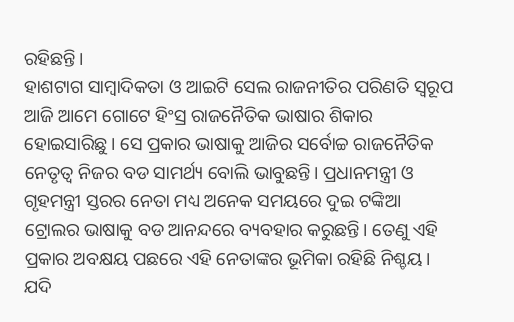ରହିଛନ୍ତି।
ହାଶଟାଗ ସାମ୍ବାଦିକତା ଓ ଆଇଟି ସେଲ ରାଜନୀତିର ପରିଣତି ସ୍ଵରୂପ ଆଜି ଆମେ ଗୋଟେ ହିଂସ୍ର ରାଜନୈତିକ ଭାଷାର ଶିକାର ହୋଇସାରିଛୁ। ସେ ପ୍ରକାର ଭାଷାକୁ ଆଜିର ସର୍ବୋଚ୍ଚ ରାଜନୈତିକ ନେତୃତ୍ଵ ନିଜର ବଡ ସାମର୍ଥ୍ୟ ବୋଲି ଭାବୁଛନ୍ତି। ପ୍ରଧାନମନ୍ତ୍ରୀ ଓ ଗୃହମନ୍ତ୍ରୀ ସ୍ତରର ନେତା ମଧ୍ୟ ଅନେକ ସମୟରେ ଦୁଇ ଟଙ୍କିଆ ଟ୍ରୋଲର ଭାଷାକୁ ବଡ ଆନନ୍ଦରେ ବ୍ୟବହାର କରୁଛନ୍ତି। ତେଣୁ ଏହି ପ୍ରକାର ଅବକ୍ଷୟ ପଛରେ ଏହି ନେତାଙ୍କର ଭୂମିକା ରହିଛି ନିଶ୍ଚୟ। ଯଦି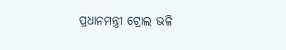ପ୍ରଧାନମନ୍ତ୍ରୀ ଟ୍ରୋଲ ଭଳି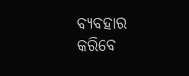ବ୍ୟବହାର କରିବେ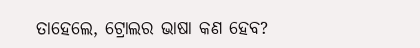ତାହେଲେ, ଟ୍ରୋଲର ଭାଷା କଣ ହେବ?